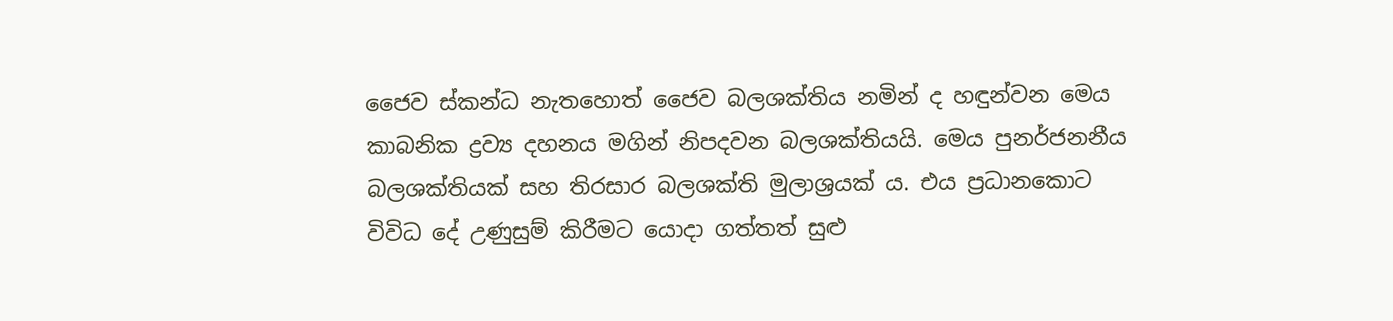ජෛව ස්කන්ධ නැතහොත් ජෛව බලශක්තිය නමින් ද හඳුන්වන මෙය කාබනික ද්‍රව්‍ය දහනය මගින් නිපදවන බලශක්තියයි. මෙය පුනර්ජනනීය බලශක්තියක් සහ තිරසාර බලශක්ති මුලාශ්‍රයක් ය. එය ප්‍රධානකොට විවිධ දේ උණුසුම් කිරීමට යොදා ගත්තත් සුළු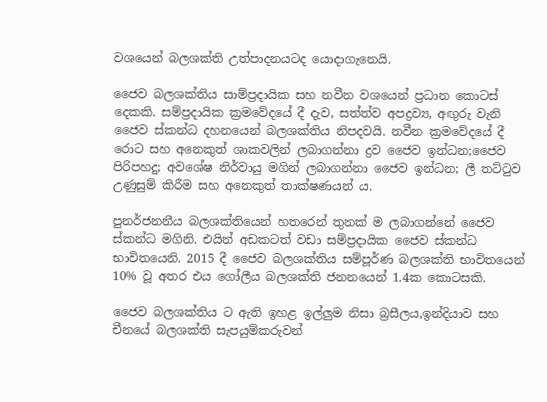වශයෙන් බලශක්ති උත්පාදනයටද යොදාගැනෙයි.

ජෛව බලශක්තිය සාම්ප්‍රදායික සහ නවීන වශයෙන් ප්‍රධාන කොටස් දෙකකි. සම්ප්‍රදායික ක්‍රමවේදයේ දී දැව, සත්ත්ව අපද්‍රව්‍ය, අඟුරු වැනි ජෛව ස්කන්ධ දහනයෙන් බලශක්තිය නිපදවයි. නවීන ක්‍රමවේදයේ දී රොට සහ අනෙකුත් ශාකවලින් ලබාගන්නා ද්‍රව ජෛව ඉන්ධන;ජෛව පිරිපහදු; අවශේෂ නිර්වායු මගින් ලබාගන්නා ජෛව ඉන්ධන; ලී තට්ටුව උණුසුම් කිරීම සහ අනෙකුත් තාක්ෂණයන් ය.

පුනර්ජනනීය බලශක්තියෙන් හතරෙන් තුනක් ම ලබාගන්නේ ජෛව ස්කන්ධ මගිනි. එයින් අඩකටත් වඩා සම්ප්‍රදායික ජෛව ස්කන්ධ භාවිතයෙනි. 2015 දී ජෛව බලශක්තිය සම්පූර්ණ බලශක්ති භාවිතයෙන් 10% වූ අතර එය ගෝලීය බලශක්ති ජනනයෙන් 1.4ක කොටසකි.

ජෛව බලශක්තිය ට ඇති ඉහළ ඉල්ලුම නිසා බ්‍රසීලය,ඉන්දියාව සහ චීනයේ බලශක්ති සැපයුම්කරුවන්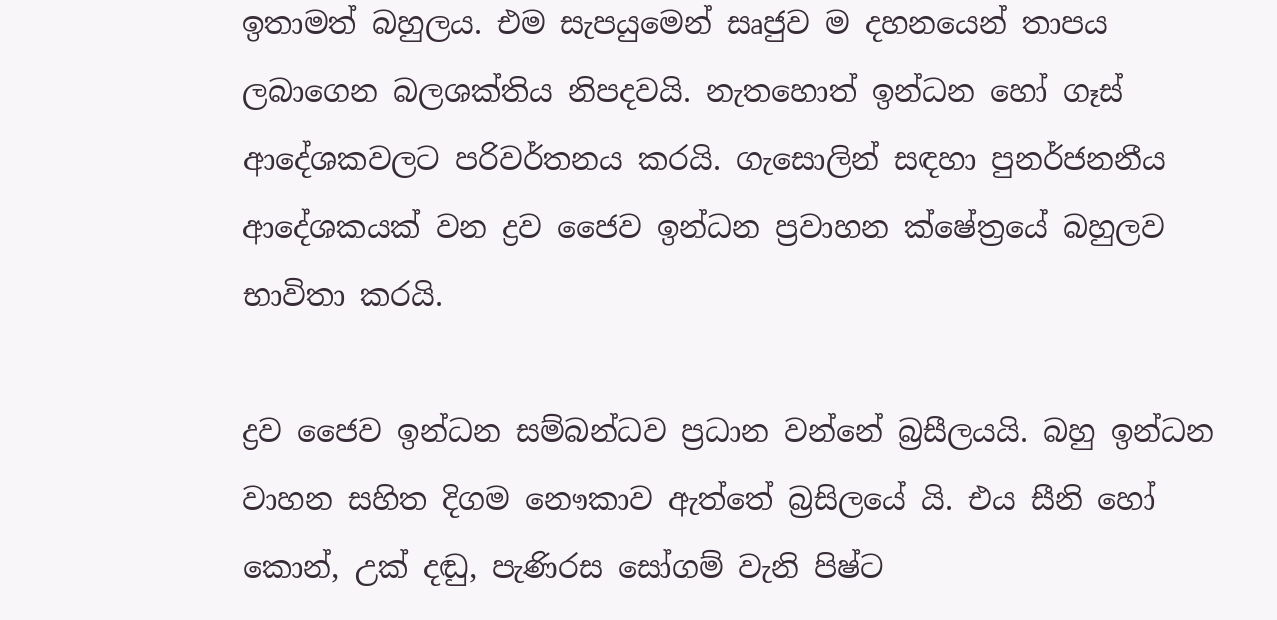ඉතාමත් බහුලය. එම සැපයුමෙන් සෘජුව ම දහනයෙන් තාපය ලබාගෙන බලශක්තිය නිපදවයි. නැතහොත් ඉන්ධන හෝ ගෑස් ආදේශකවලට පරිවර්තනය කරයි. ගැසොලින් සඳහා පුනර්ජනනීය ආදේශකයක් වන ද්‍රව ජෛව ඉන්ධන ප්‍රවාහන ක්ෂේත්‍රයේ බහුලව භාවිතා කරයි.

ද්‍රව ජෛව ඉන්ධන සම්බන්ධව ප්‍රධාන වන්නේ බ්‍රසීලයයි. බහු ඉන්ධන වාහන සහිත දිගම නෞකාව ඇත්තේ බ්‍රසිලයේ යි. එය සීනි හෝ කොන්, උක් දඬු, පැණිරස සෝගම් වැනි පිෂ්ට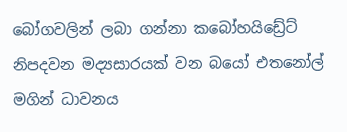බෝගවලින් ලබා ගන්නා කබෝහයිඩ්‍රේට් නිපදවන මද්‍යසාරයක් වන බයෝ එතනෝල් මගින් ධාවනය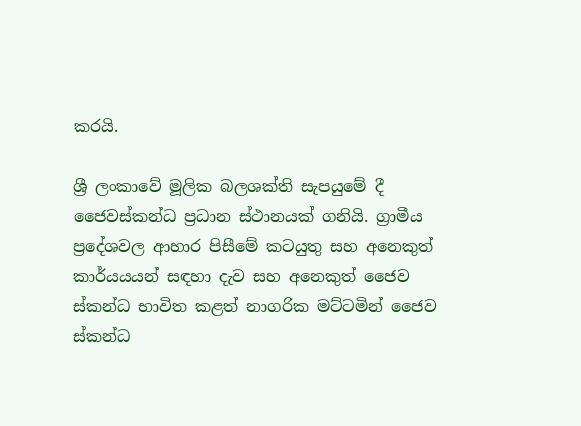කරයි.

ශ්‍රී ලංකාවේ මූලික බලශක්ති සැපයුමේ දී ජෛවස්කන්ධ ප්‍රධාන ස්ථානයක් ගනියි. ග්‍රාමීය ප්‍රදේශවල ආහාර පිසීමේ කටයුතු සහ අනෙකුත් කාර්යයයන් සඳහා දැව සහ අනෙකුත් ජෛව ස්කන්ධ භාවිත කළත් නාගරික මට්ටමින් ජෛව ස්කන්ධ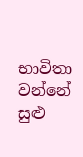භාවිතා වන්නේ සුළු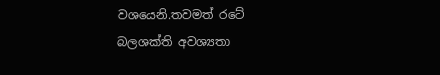වශයෙනි.තවමත් රටේ බලශක්ති අවශ්‍යතා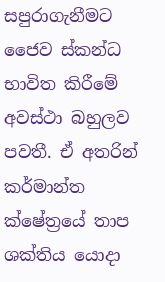සපුරාගැනීමට ජෛව ස්කන්ධ භාවිත කිරීමේ අවස්ථා බහුලව පවතී. ඒ අතරින් කර්මාන්ත ක්ෂේත්‍රයේ තාප ශක්තිය යොදා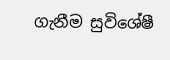ගැනීම සුවිශේෂී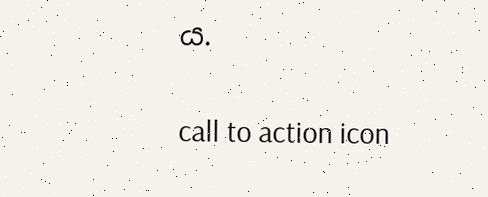ය.

call to action icon